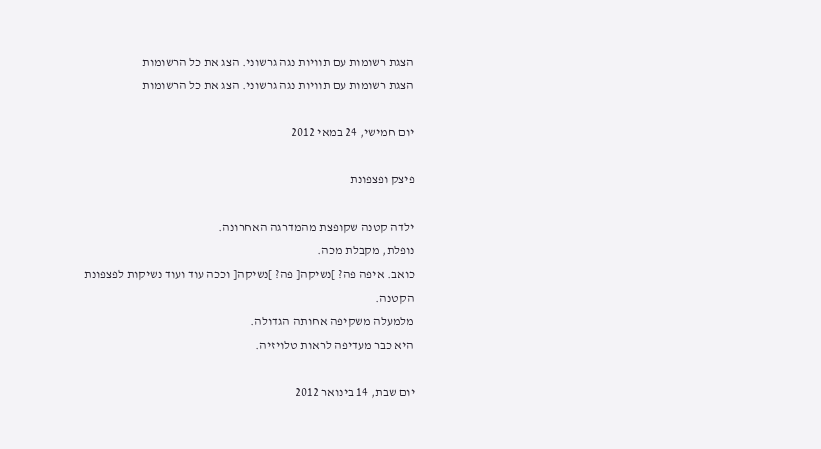הצגת רשומות עם תוויות נגה גרשוני. הצג את כל הרשומות
הצגת רשומות עם תוויות נגה גרשוני. הצג את כל הרשומות

יום חמישי, 24 במאי 2012

פיצק ופצפונת

ילדה קטנה שקופצת מהמדרגה האחרונה.
נופלת, מקבלת מכה.
כואב. איפה פה? ]נשיקה[ פה? ]נשיקה[ וככה עוד ועוד נשיקות לפצפונת הקטנה.
מלמעלה משקיפה אחותה הגדולה.
היא כבר מעדיפה לראות טלויזיה.

יום שבת, 14 בינואר 2012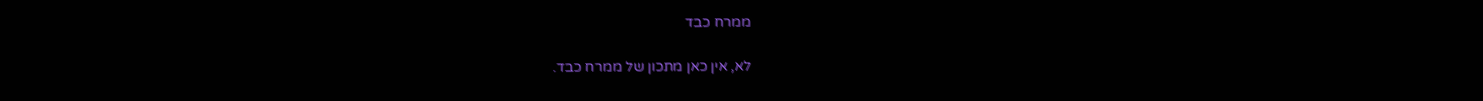ממרח כבד

לא, אין כאן מתכון של ממרח כבד.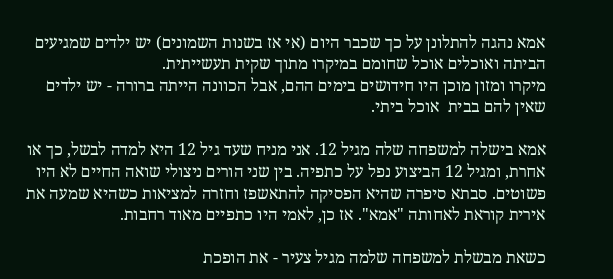אמא נהגה להתלונן על כך שכבר היום (אי אז בשנות השמונים) יש ילדים שמגיעים הביתה ואוכלים אוכל שחומם במיקרו מתוך שקית תעשייתית.
מיקרו ומזון מוכן היו חידושים בימים ההם, אבל הכוונה הייתה ברורה - יש ילדים שאין להם בבית  אוכל ביתי.

אמא בישלה למשפחה שלה מגיל 12. אני מניח שעד גיל 12 היא למדה לבשל, כך או אחרת, ומגיל 12 הביצוע נפל על כתפיה. בין שני הורים ניצולי שואה החיים לא היו פשוטים. סבתא סיפרה שהיא הפסיקה להתאשפז וחזרה למציאות כשהיא שמעה את אירית קוראת לאחותה "אמא". אז כן, לאמי היו כתפיים מאוד רחבות.

כשאת מבשלת למשפחה שלמה מגיל צעיר - את הופכת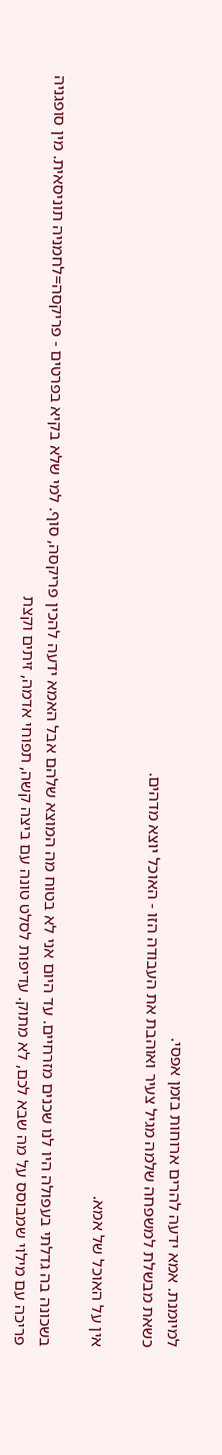למיומנת. אמא ידעה להרים ארוחות בזמן אפסי.
כשאת מבשלת למשפחה שלמה מגיל צעיר ואוהבת את העבודה הזו - האוכל יוצא מדהים.

אין על האוכל של אמא.

בשכונה בה גדלתי בעפולה היו לנו שכנים מזרחיים. עד היום אני לא בטוח מה המוצא שלהם אבל האמא ידעה להכין פריקסה, סוף. למי שלא בקיא בפרטים - פריקסה=לחמניה תוניסאית. מין סופגניה פריכה עם מילוי שמבוסס על מה שבא לכם, לא מתוק. עדיפות לסלט טונה עם ביצה קשה, תפוחי אדמה, זיתים וקצת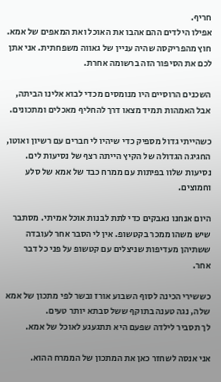חריף.
אפילו הילדים ההם אהבו את האוכל ואת המאפים של אמא. חוץ מהפריקסה שהיה עניין של גאווה משפחתית. אני אתן לכם את הסיפור הזה ברשומה אחרת.

השכנים הרוסיים היו מנומסים מכדי לבוא אלינו הביתה, אבל האמהות תמיד מצאו דרך להחליף מאכלים ומתכונים.

כשהייתי גדול מספיק כדי שיהיו לי חברים עם רשיון ואוטו, החגיגה הגדולה של הקיץ הייתה רצף של נסיעות לים. נסיעות שלוו בפיתות עם ממרח כבד של אמא של סלע וחמוצים.

היום אנחנו נאבקים כדי לתת לבנות אוכל אמיתי. מסתבר שיש משהו ממכר בקטשופ. אין לי הסבר אחר לעובדה ששתיהן מעדיפות שניצלים עם קטשופ על פני כל דבר אחר.

כששירי הכינה לסוף השבוע אורז ובשר לפי מתכון של אמא שלה, נגה טענה בתוקף ששל סבתא יותר טעים.
לך תסביר לילדה שפעם היא תתגעגע לאוכל של אמא.

אני אנסה לשחזר כאן את המתכון של הממרח ההוא.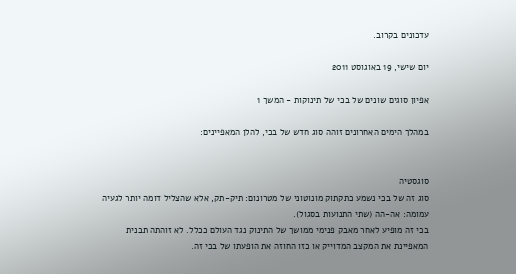עדכונים בקרוב.

יום שישי, 19 באוגוסט 2011

אפיון סוגים שונים של בכי של תינוקות - המשך 1

במהלך הימים האחרונים זוהה סוג חדש של בכי, להלן המאפיינים:


סוגסטיה
סוג זה של בכי נשמע כתקתוק מונוטוני של מטרונום: תיק-תק, אלא שהצליל דומה יותר לגעיה עמומה: אה-הה (שתי התנועות בסגול).
בכי זה מופיע לאחר מאבק פנימי ממושך של התינוק נגד העולם ככלל. לא זוהתה תבנית המאפיינת את המקצב המדוייק או כזו החוזה את הופעתו של בכי זה.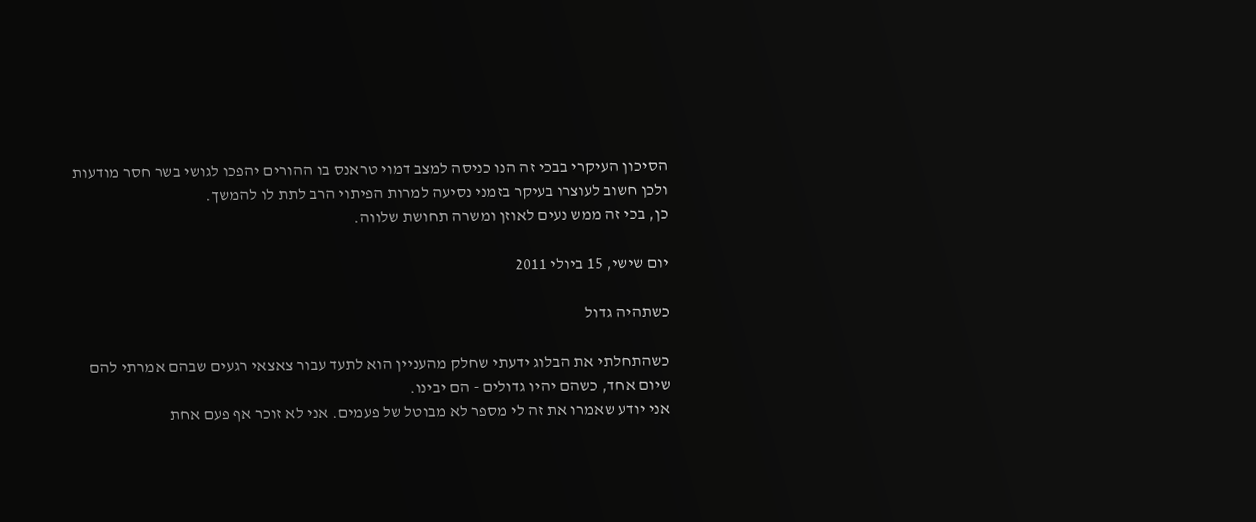הסיכון העיקרי בבכי זה הנו כניסה למצב דמוי טראנס בו ההורים יהפכו לגושי בשר חסר מודעות ולכן חשוב לעוצרו בעיקר בזמני נסיעה למרות הפיתוי הרב לתת לו להמשך.
כן, בכי זה ממש נעים לאוזן ומשרה תחושת שלווה.

יום שישי, 15 ביולי 2011

כשתהיה גדול

כשהתחלתי את הבלוג ידעתי שחלק מהעניין הוא לתעד עבור צאצאי רגעים שבהם אמרתי להם שיום אחד, כשהם יהיו גדולים - הם יבינו.
אני יודע שאמרו את זה לי מספר לא מבוטל של פעמים. אני לא זוכר אף פעם אחת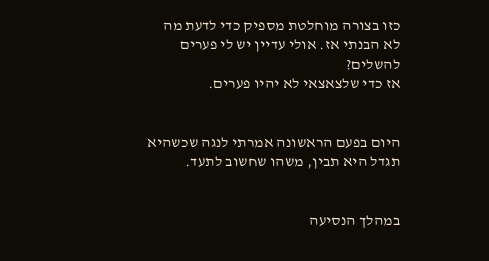כזו בצורה מוחלטת מספיק כדי לדעת מה לא הבנתי אז. אולי עדיין יש לי פערים להשלים?
אז כדי שלצאצאי לא יהיו פערים.


היום בפעם הראשונה אמרתי לנגה שכשהיא תגדל היא תבין, משהו שחשוב לתעד.


במהלך הנסיעה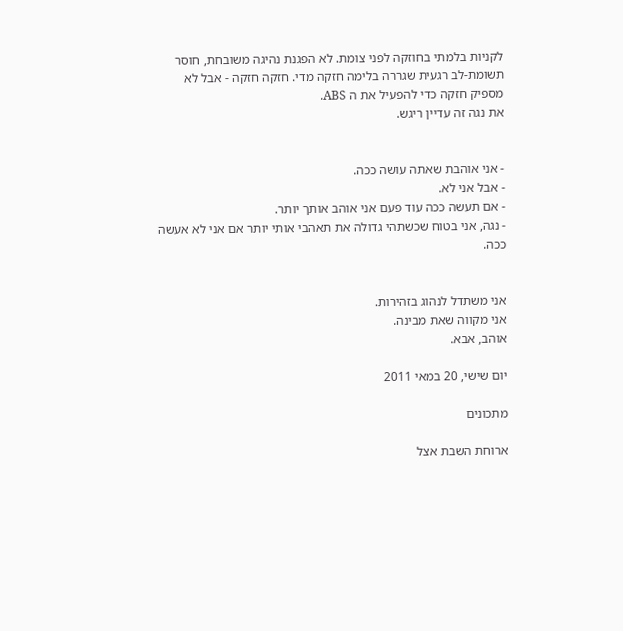לקניות בלמתי בחוזקה לפני צומת. לא הפגנת נהיגה משובחת, חוסר תשומת-לב רגעית שגררה בלימה חזקה מדי. חזקה חזקה - אבל לא מספיק חזקה כדי להפעיל את ה ABS.
את נגה זה עדיין ריגש.


- אני אוהבת שאתה עושה ככה.
- אבל אני לא.
- אם תעשה ככה עוד פעם אני אוהב אותך יותר.
- נגה, אני בטוח שכשתהי גדולה את תאהבי אותי יותר אם אני לא אעשה ככה.


אני משתדל לנהוג בזהירות.
אני מקווה שאת מבינה.
אוהב, אבא.

יום שישי, 20 במאי 2011

מתכונים

ארוחת השבת אצל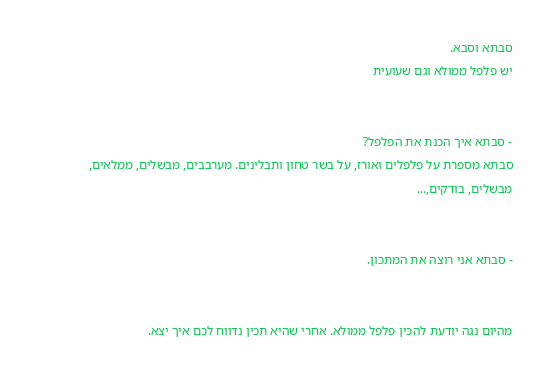סבתא וסבא.
יש פלפל ממולא וגם שעועית


- סבתא איך הכנת את הפלפל?
סבתא מספרת על פלפלים ואורז, על בשר טחון ותבלינים. מערבבים, מבשלים, ממלאים, מבשלים, בודקים,...


- סבתא אני רוצה את המתכון.


מהיום נגה יודעת להכין פלפל ממולא. אחרי שהיא תכין נדווח לכם איך יצא.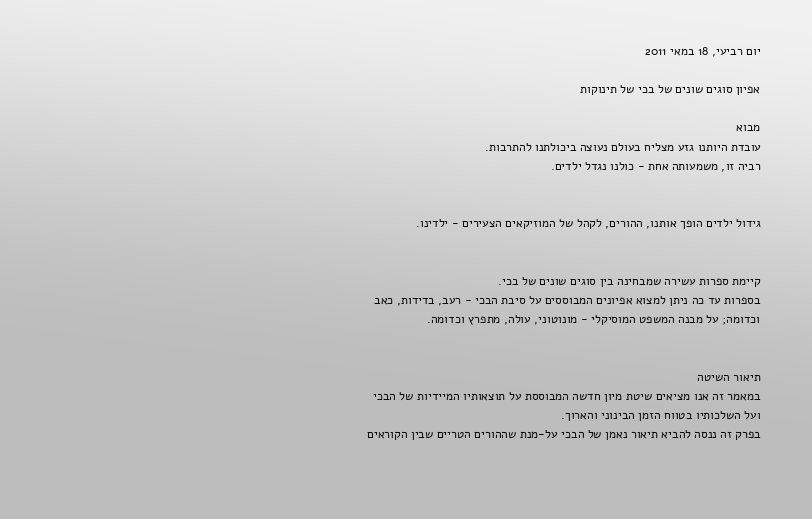יום רביעי, 18 במאי 2011

אפיון סוגים שונים של בכי של תינוקות

מבוא
עובדת היותנו גזע מצליח בעולם נעוצה ביכולתנו להתרבות.
רביה זו, משמעותה אחת - כולנו נגדל ילדים.


גידול ילדים הופך אותנו, ההורים, לקהל של המוזיקאים הצעירים - ילדינו.


קיימת ספרות עשירה שמבחינה בין סוגים שונים של בכי.
בספרות עד כה ניתן למצוא אפיונים המבוססים על סיבת הבכי - רעב, בדידות, כאב וכדומה; על מבנה המשפט המוסיקלי - מונוטוני, עולה, מתפרץ וכדומה.


תיאור השיטה
במאמר זה אנו מציאים שיטת מיון חדשה המבוססת על תוצאותיו המיידיות של הבכי ועל השלכותיו בטווח הזמן הבינוני והארוך.
בפרק זה ננסה להביא תיאור נאמן של הבכי על-מנת שההורים הטריים שבין הקוראים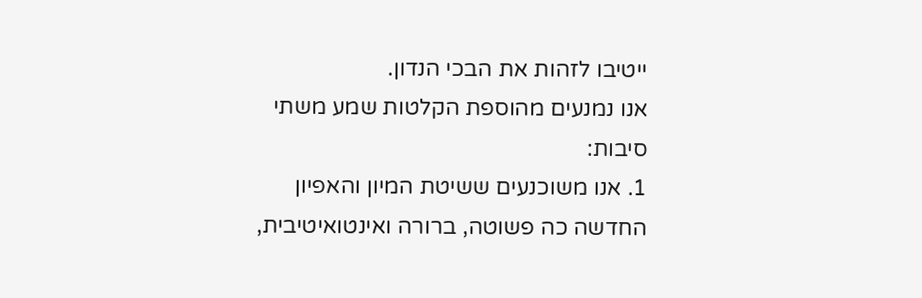ייטיבו לזהות את הבכי הנדון.
אנו נמנעים מהוספת הקלטות שמע משתי סיבות:
1. אנו משוכנעים ששיטת המיון והאפיון החדשה כה פשוטה, ברורה ואינטואיטיבית,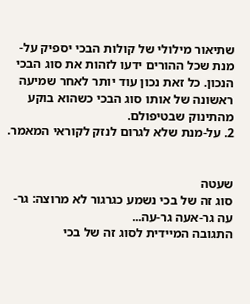שתיאור מילולי של קולות הבכי יספיק על-מנת שכל ההורים ידעו לזהות את סוג הבכי הנכון. כל זאת נכון עוד יותר לאחר שמיעה ראשונה של אותו סוג הבכי כשהוא בוקע מהתינוק שבטיפולם.
2. על-מנת שלא לגרום לנזק לקוראי המאמר.


שעטה
סוג זה של בכי נשמע כגרגור לא מרוצה: גר-עה גר-אעה גר-עה...
התגובה המיידית לסוג זה של בכי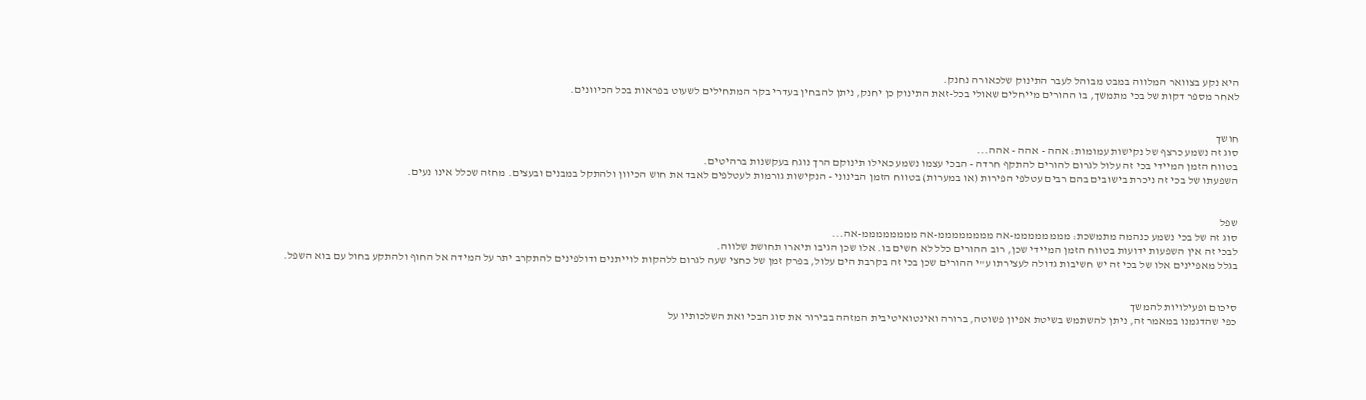היא נקע בצוואר המלווה במבט מבוהל לעבר התינוק שלכאורה נחנק.
לאחר מספר דקות של בכי מתמשך, בו ההורים מייחלים שאולי בכל-זאת התינוק כן יחנק, ניתן להבחין בעדרי בקר המתחילים לשעוט בפראות בכל הכיוונים.


חושך
סוג זה נשמע כרצף של נקישות עמומות: אהה - אהה - אהה...
בטווח הזמן המיידי בכי זה עלול לגרום להורים להתקף חרדה - הבכי עצמו נשמע כאילו תינוקם הרך נוגח בעקשנות ברהיטים.
השפעתו של בכי זה ניכרת בישובים בהם רבים עטלפי הפירות (או במערות) בטווח הזמן הבינוני - הנקישות גורמות לעטלפים לאבד את חוש הכיוון ולהתקל במבנים ובעצים. מחזה שכלל אינו נעים.


שפל
סוג זה של בכי נשמע כנהמה מתמשכת: ממממממממ-אה ממממממממ-אה ממממממממ-אה...
לבכי זה אין השפעות ידועות בטווח הזמן המיידי שכן, רוב ההורים כלל לא חשים בו. אלו שכן הגיבו תיארו תחושת שלווה.
בגלל מאפיינים אלו של בכי זה יש חשיבות גדולה לעצירתו ע"י ההורים שכן בכי זה בקרבת הים עלול, בפרק זמן של כחצי שעה לגרום ללהקות לוייתנים ודולפינים להתקרב יתר על המידה אל החוף ולהתקע בחול עם בוא השפל.


סיכום ופעילויות להמשך
כפי שהדגמנו במאמר זה, ניתן להשתמש בשיטת אפיון פשוטה, ברורה ואינטואיטיבית המזהה בבירור את סוג הבכי ואת השלכותיו על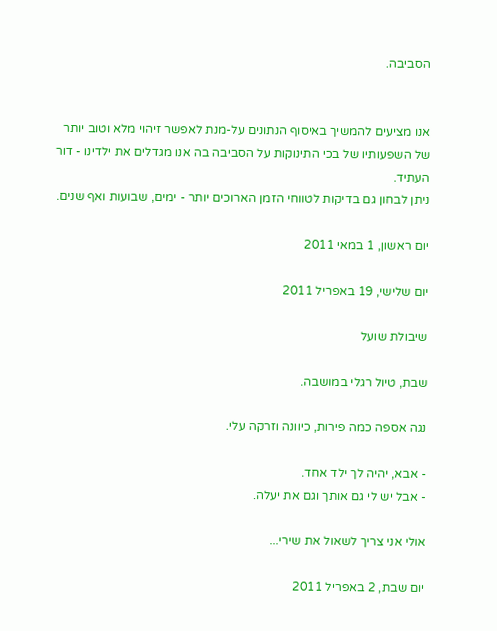הסביבה.


אנו מציעים להמשיך באיסוף הנתונים על-מנת לאפשר זיהוי מלא וטוב יותר של השפעותיו של בכי התינוקות על הסביבה בה אנו מגדלים את ילדינו - דור העתיד.
ניתן לבחון גם בדיקות לטווחי הזמן הארוכים יותר - ימים, שבועות ואף שנים.

יום ראשון, 1 במאי 2011

יום שלישי, 19 באפריל 2011

שיבולת שועל

שבת, טיול רגלי במושבה.

נגה אספה כמה פירות, כיוונה וזרקה עלי.

- אבא, יהיה לך ילד אחד.
- אבל יש לי גם אותך וגם את יעלה.

אולי אני צריך לשאול את שירי...

יום שבת, 2 באפריל 2011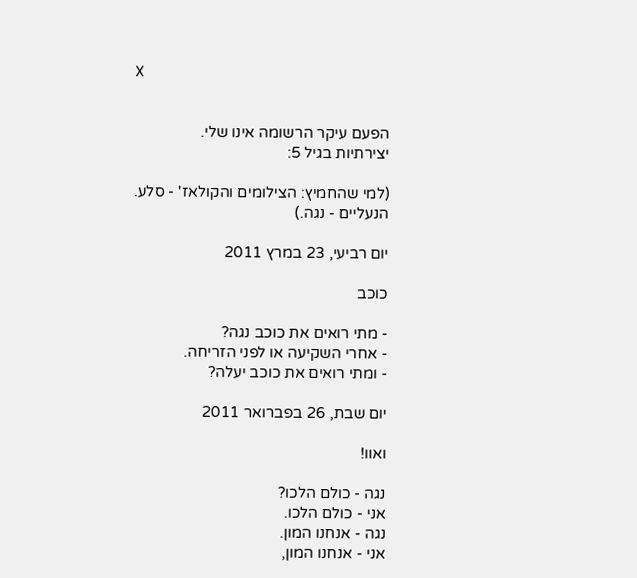X


הפעם עיקר הרשומה אינו שלי.
יצירתיות בגיל 5:

(למי שהחמיץ: הצילומים והקולאז' - סלע.
הנעליים - נגה.)

יום רביעי, 23 במרץ 2011

כוכב

- מתי רואים את כוכב נגה?
- אחרי השקיעה או לפני הזריחה.
- ומתי רואים את כוכב יעלה?

יום שבת, 26 בפברואר 2011

ואוו!

נגה - כולם הלכו?
אני - כולם הלכו.
נגה - אנחנו המון.
אני - אנחנו המון,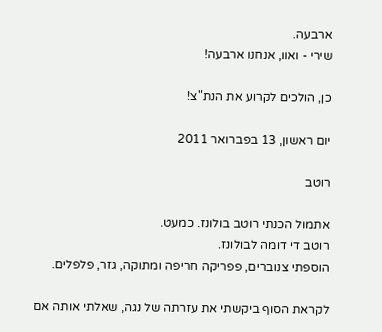ארבעה.
שירי - ואוו, אנחנו ארבעה!

כן, הולכים לקרוע את הנת"צ!

יום ראשון, 13 בפברואר 2011

רוטב

אתמול הכנתי רוטב בולונז. כמעט.
רוטב די דומה לבולונז.
הוספתי צנוברים, פפריקה חריפה ומתוקה, גזר, פלפלים.

לקראת הסוף ביקשתי את עזרתה של נגה, שאלתי אותה אם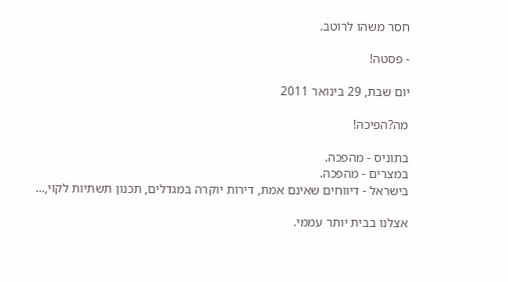חסר משהו לרוטב.

- פסטה!

יום שבת, 29 בינואר 2011

מה?הפיכה!

בתוניס - מהפכה.
במצרים - מהפכה.
בישראל - דיווחים שאינם אמת, דירות יוקרה במגדלים, תכנון תשתיות לקוי,...

אצלנו בבית יותר עממי.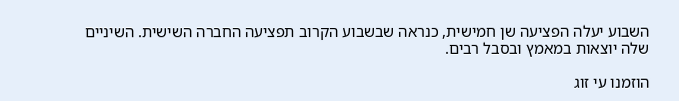השבוע יעלה הפציעה שן חמישית, כנראה שבשבוע הקרוב תפציעה החברה השישית. השיניים שלה יוצאות במאמץ ובסבל רבים.

הוזמנו עי זוג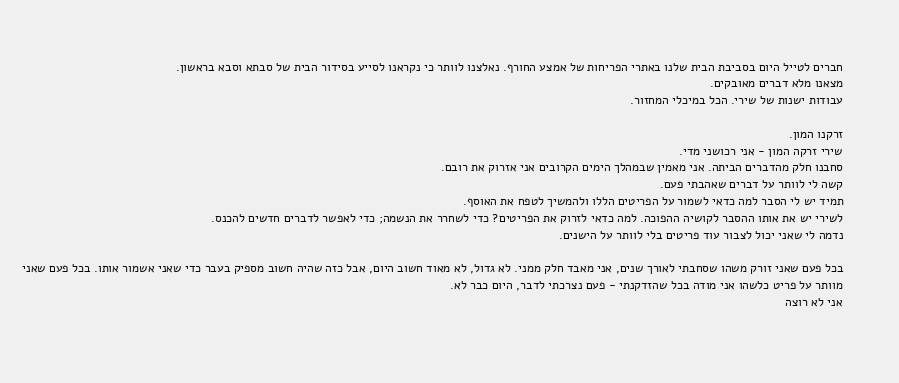חברים לטייל היום בסביבת הבית שלנו באתרי הפריחות של אמצע החורף. נאלצנו לוותר כי נקראנו לסייע בסידור הבית של סבתא וסבא בראשון.
מצאנו מלא דברים מאובקים.
עבודות ישנות של שירי. הכל במיכלי המחזור.

זרקנו המון.
שירי זרקה המון - אני רכושני מדי.
סחבנו חלק מהדברים הביתה. אני מאמין שבמהלך הימים הקרובים אני אזרוק את רובם.
קשה לי לוותר על דברים שאהבתי פעם.
תמיד יש לי הסבר למה כדאי לשמור על הפריטים הללו ולהמשיך לטפח את האוסף.
לשירי יש את אותו ההסבר לקושיה ההפוכה. למה כדאי לזרוק את הפריטים? כדי לשחרר את הנשמה; כדי לאפשר לדברים חדשים להכנס.
נדמה לי שאני יכול לצבור עוד פריטים בלי לוותר על הישנים.

בכל פעם שאני זורק משהו שסחבתי לאורך שנים, אני מאבד חלק ממני. לא גדול, לא מאוד חשוב היום, אבל כזה שהיה חשוב מספיק בעבר כדי שאני אשמור אותו. בכל פעם שאני מוותר על פריט כלשהו אני מודה בכל שהזדקנתי - פעם נצרכתי לדבר, היום כבר לא.
אני לא רוצה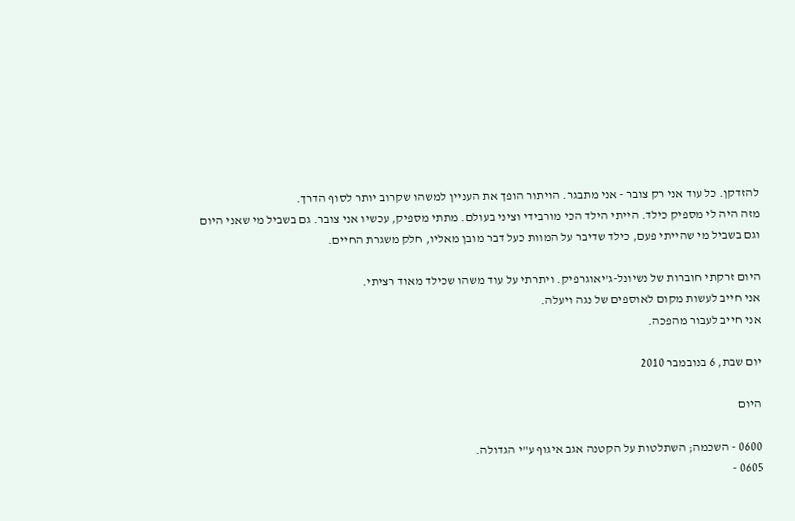להזדקן. כל עוד אני רק צובר - אני מתבגר. הויתור הופך את העניין למשהו שקרוב יותר לסוף הדרך.
מזה היה לי מספיק כילד. הייתי הילד הכי מורבידי וציני בעולם. מתתי מספיק, עכשיו אני צובר. גם בשביל מי שאני היום וגם בשביל מי שהייתי פעם, כילד שדיבר על המוות כעל דבר מובן מאליו, חלק משגרת החיים.

היום זרקתי חוברות של נשיונל-ג'יאוגרפיק. ויתרתי על עוד משהו שכילד מאוד רציתי.
אני חייב לעשות מקום לאוספים של נגה ויעלה.
אני חייב לעבור מהפכה.

יום שבת, 6 בנובמבר 2010

היום

0600 - השכמה; השתלטות על הקטנה אגב איגוף ע"י הגדולה.
0605 -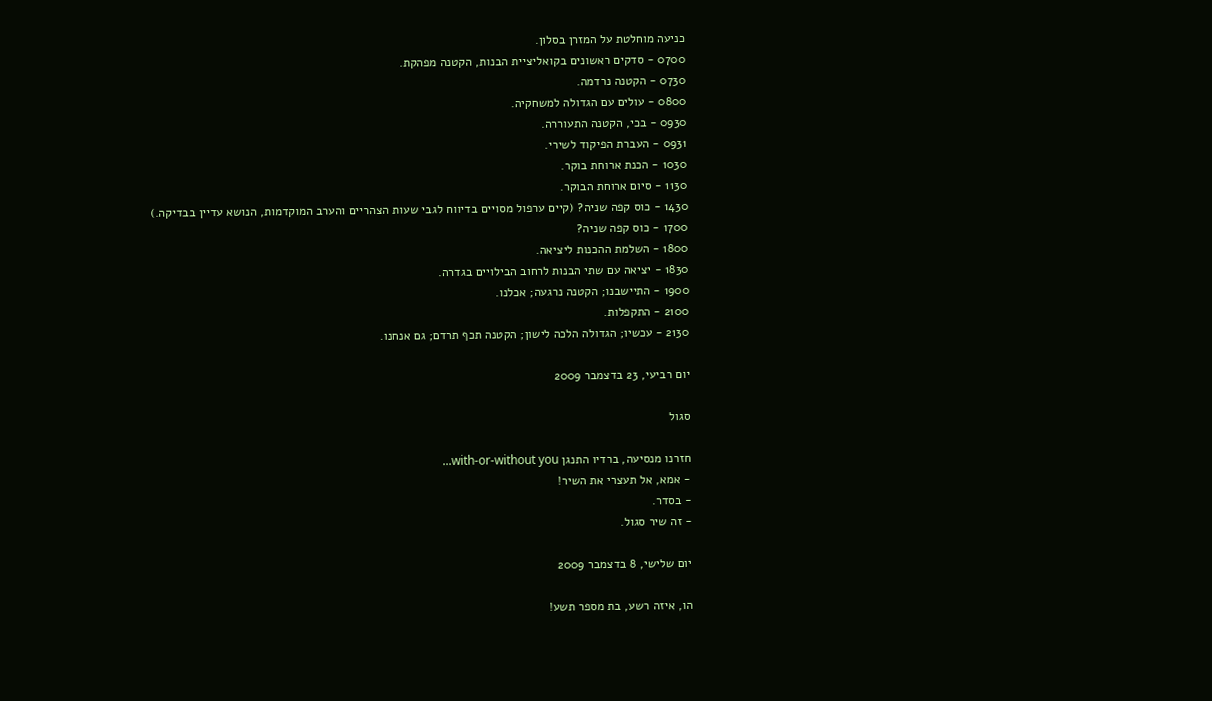כניעה מוחלטת על המזרן בסלון.
0700 - סדקים ראשונים בקואליציית הבנות, הקטנה מפהקת.
0730 - הקטנה נרדמה.
0800 - עולים עם הגדולה למשחקיה.
0930 - בכי, הקטנה התעוררה.
0931 - העברת הפיקוד לשירי.
1030 - הכנת ארוחת בוקר.
1130 - סיום ארוחת הבוקר.
1430 - כוס קפה שניה? (קיים ערפול מסויים בדיווח לגבי שעות הצהריים והערב המוקדמות, הנושא עדיין בבדיקה.)
1700 - כוס קפה שניה?
1800 - השלמת ההכנות ליציאה.
1830 - יציאה עם שתי הבנות לרחוב הבילויים בגדרה.
1900 - התיישבנו; הקטנה נרגעה; אכלנו.
2100 - התקפלות.
2130 - עכשיו; הגדולה הלכה לישון; הקטנה תכף תרדם; גם אנחנו.

יום רביעי, 23 בדצמבר 2009

סגול

חזרנו מנסיעה, ברדיו התנגן with-or-without you...
- אמא, אל תעצרי את השיר!
- בסדר.
- זה שיר סגול.

יום שלישי, 8 בדצמבר 2009

הו, איזה רשע, בת מספר תשע!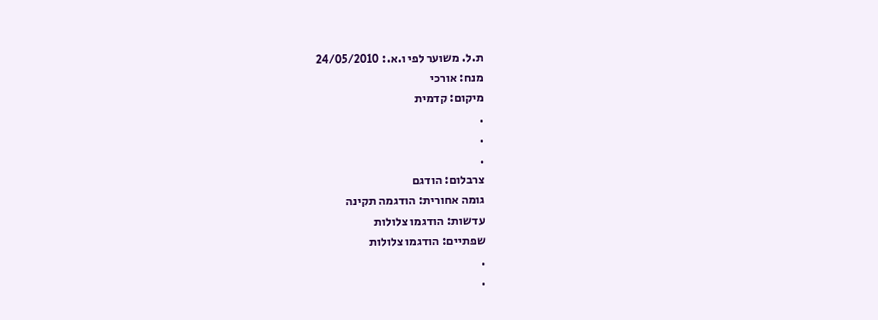ת.ל. משוער לפי ו.א.: 24/05/2010
מנח: אורכי
מיקום: קדמית
.
.
.
צרבלום: הודגם
גומה אחורית: הודגמה תקינה
עדשות: הודגמו צלולות
שפתיים: הודגמו צלולות
.
.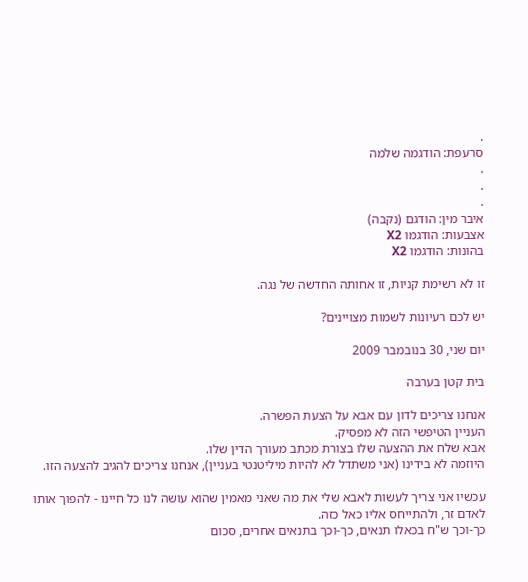.
סרעפת: הודגמה שלמה
.
.
.
איבר מין: הודגם (נקבה)
אצבעות: הודגמו X2
בהונות: הודגמו X2

זו לא רשימת קניות, זו אחותה החדשה של נגה.

יש לכם רעיונות לשמות מצויינים?

יום שני, 30 בנובמבר 2009

בית קטן בערבה

אנחנו צריכים לדון עם אבא על הצעת הפשרה.
העניין הטיפשי הזה לא מפסיק.
אבא שלח את ההצעה שלו בצורת מכתב מעורך הדין שלו.
היוזמה לא בידינו (אני משתדל לא להיות מיליטנטי בעניין), אנחנו צריכים להגיב להצעה הזו.

עכשיו אני צריך לעשות לאבא שלי את מה שאני מאמין שהוא עושה לנו כל חיינו - להפוך אותו לאדם זר, ולהתייחס אליו כאל כזה.
כך-וכך ש"ח בכאלו תנאים, כך-וכך בתנאים אחרים, סכום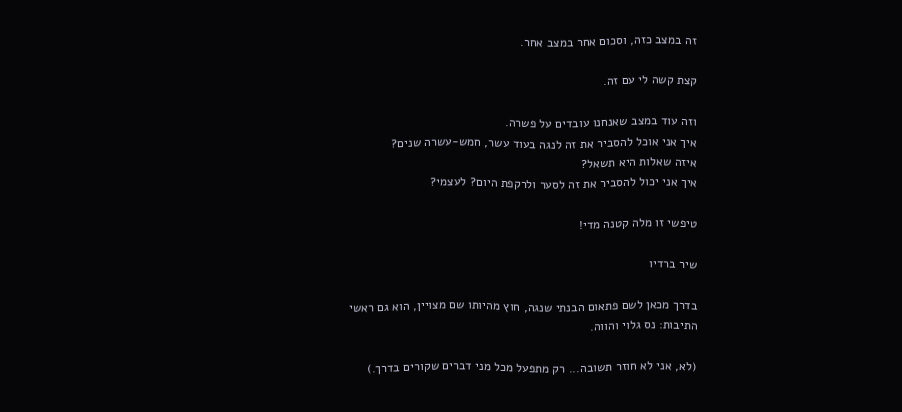זה במצב כזה, וסכום אחר במצב אחר.

קצת קשה לי עם זה.

וזה עוד במצב שאנחנו עובדים על פשרה.
איך אני אוכל להסביר את זה לנגה בעוד עשר, חמש-עשרה שנים?
איזה שאלות היא תשאל?
איך אני יכול להסביר את זה לסער ולרקפת היום? לעצמי?

טיפשי זו מלה קטנה מדי!

שיר ברדיו

בדרך מכאן לשם פתאום הבנתי שנגה, חוץ מהיותו שם מצויין, הוא גם ראשי התיבות: נס גלוי והווה.

(לא, אני לא חוזר תשובה... רק מתפעל מכל מני דברים שקורים בדרך.)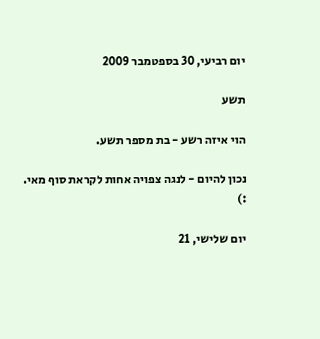יום רביעי, 30 בספטמבר 2009

תשע

הוי איזה רשע - בת מספר תשע.

נכון להיום - לנגה צפויה אחות לקראת סוף מאי.
:)

יום שלישי, 21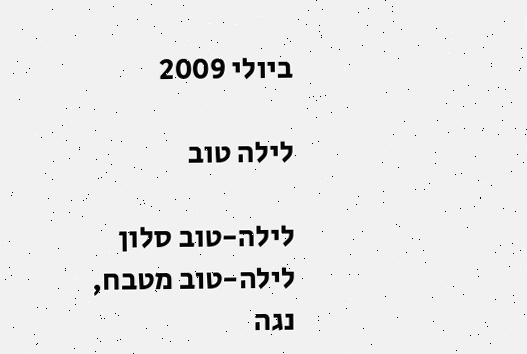ביולי 2009

לילה טוב

לילה-טוב סלון
לילה-טוב מטבח,
נגה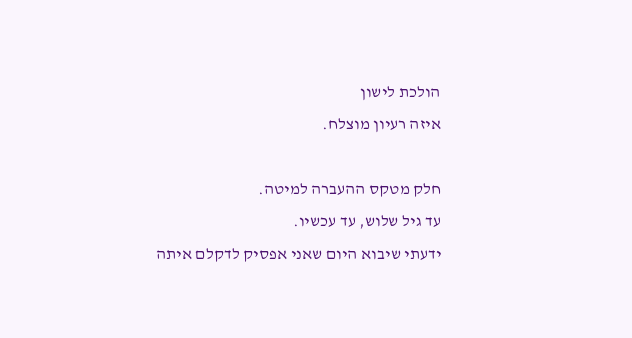הולכת לישון
איזה רעיון מוצלח.

חלק מטקס ההעברה למיטה.
עד גיל שלוש, עד עכשיו.
ידעתי שיבוא היום שאני אפסיק לדקלם איתה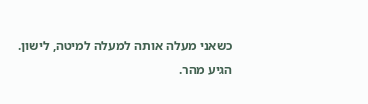כשאני מעלה אותה למעלה למיטה, לישון.
הגיע מהר.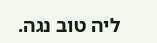ליה טוב נגה.